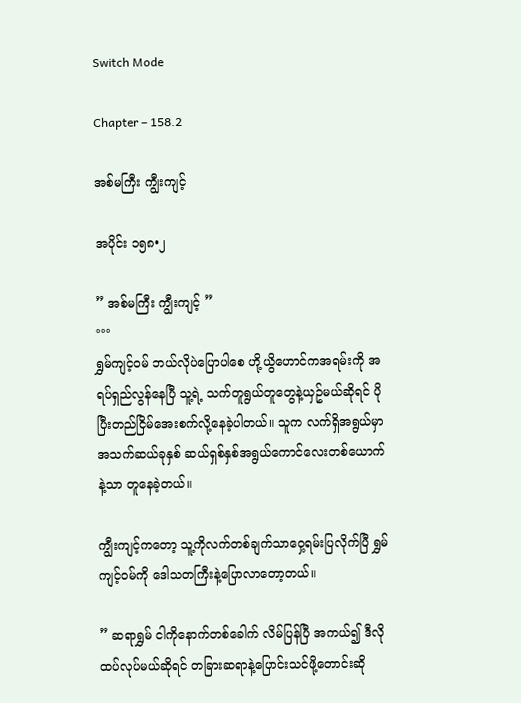Switch Mode

Chapter – 158.2

အစ်မကြီး ကျွီးကျင့်

အပိုင်း ၁၅၈•၂

” အစ်မကြီး ကျွီးကျင့် ”
°°°
ရွှမ်ကျင့်၀မ် ဘယ်လိုပဲပြောပါစေ ဟို့ယွိဟောင်ကအရမ်းကို အရပ်ရှည်လွန်နေပြီ သူ့ရဲ့ သက်တူရွယ်တူတွေနဲ့ယှဥ်မယ်ဆိုရင် ပိုပြီးတည်ငြိမ်အေးစက်လို့နေခဲ့ပါတယ်။ သူက လက်ရှိအရွယ်မှာ အသက်ဆယ်ခုနှစ် ဆယ်ရှစ်နှစ်အရွယ်ကောင်လေးတစ်ယောက်နဲ့သာ တူနေခဲ့တယ်။

ကျွီးကျင့်ကတော့ သူ့ကိုလက်တစ်ချက်သာဝှေ့ရမ်းပြလိုက်ပြီ ရွှမ်ကျင့်၀မ်ကို ဒေါသတကြီးနဲ့ပြောလာတော့တယ်။

” ဆရာရွှမ် ငါကိုနောက်တစ်ခေါက် လိမ်ပြန်ပြီ အကယ်၍ ဒီလိုထပ်လုပ်မယ်ဆိုရင် တခြားဆရာနဲ့ပြောင်းသင်ဖို့တောင်းဆို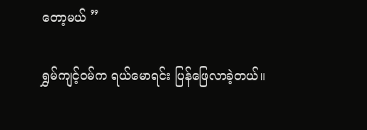တော့မယ် ”

ရွှမ်ကျင့်၀မ်က ရယ်မောရင်း ပြန်ဖြေလာခဲ့တယ်။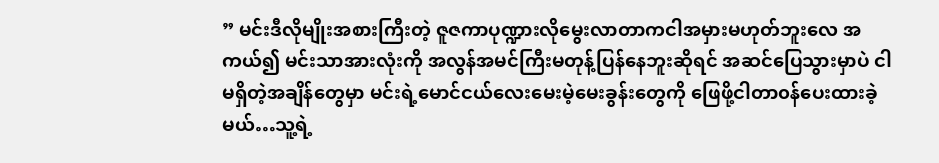” မင်းဒီလိုမျိုးအစားကြီးတဲ့ ဇူဇကာပုဏ္ဍားလိုမွေးလာတာကငါအမှားမဟုတ်ဘူးလေ အကယ်၍ မင်းသာအားလုံးကို အလွန်အမင်ကြီးမတုန့်ပြန်နေဘူးဆိုရင် အဆင်ပြေသွားမှာပဲ ငါမရှိတဲ့အချိန်တွေမှာ မင်းရဲ့မောင်ငယ်လေးမေးမဲ့မေးခွန်းတွေကို ဖြေဖို့ငါတာ၀န်ပေးထားခဲ့မယ်…သူ့ရဲ့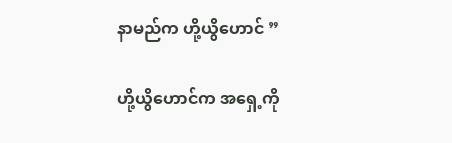နာမည်က ဟို့ယွိဟောင် ”

ဟို့ယွိဟောင်က အရှေ့ကို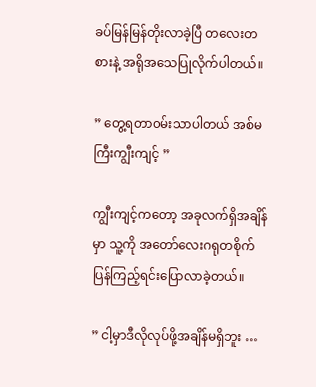ခပ်မြန်မြန်တိုးလာခဲ့ပြီ တလေးတစားနဲ့ အရိုအသေပြုလိုက်ပါတယ်။

” တွေ့ရတာ၀မ်းသာပါတယ် အစ်မကြီးကျွီးကျင့် ”

ကျွီးကျင့်ကတော့ အခုလက်ရှိအချိန်မှာ သူ့ကို အတော်လေးဂရုတစိုက်ပြန်ကြည့်ရင်းပြောလာခဲ့တယ်။

” ငါ့မှာဒီလိုလုပ်ဖို့အချိန်မရှိဘူး …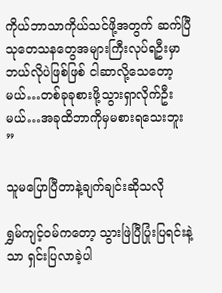ကိုယ်ဘာသာကိုယ်သင်ဖို့အတွက် ဆက်ပြီသုတေသနတွေအများကြီးလုပ်ရဦးမှာ ဘယ်လိုပဲဖြစ်ဖြစ် ငါဆာလို့သေတော့မယ်…တစ်ခုခုစားဖို့သွားရှာလိုက်ဦးမယ်…အခုထိဘာကိုမှမစားရသေးဘူး ”

သူမပြောပြီတာနဲ့ချက်ချင်းဆိုသလို

ရွှမ်ကျင့်၀မ်ကတော့ သွားဖြဲပြီပြုံးပြရင်းနဲ့သာ ရှင်းပြလာခဲ့ပါ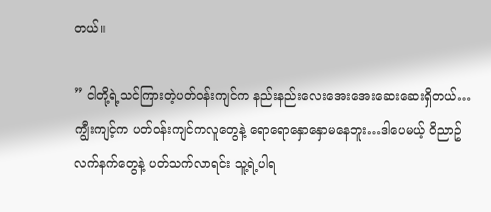တယ်။

” ငါတို့ရဲ့သင်ကြားတဲ့ပတ်၀န်းကျင်က နည်းနည်းလေးအေးအေးဆေးဆေးရှိတယ်…ကျွီးကျင့်က ပတ်၀န်းကျင်ကလူတွေနဲ့ ရောရောနှောနှောမနေဘူး…ဒါပေမယ့် ၀ိညာဥ်လက်နက်တွေနဲ့ ပတ်သက်လာရင်း သူ့ရဲ့ပါရ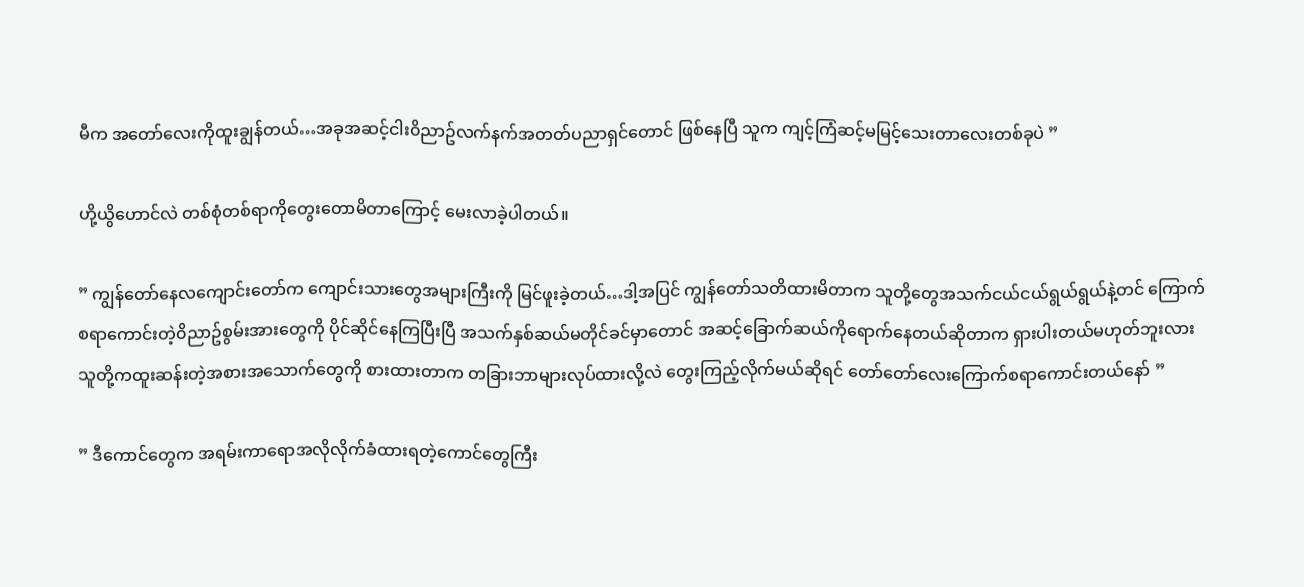မီက အတော်လေးကိုထူးချွန်တယ်…အခုအဆင့်ငါး၀ိညာဥ်လက်နက်အတတ်ပညာရှင်တောင် ဖြစ်နေပြီ သူက ကျင့်ကြံဆင့်မမြင့်သေးတာလေးတစ်ခုပဲ ”

ဟို့ယွိဟောင်လဲ တစ်စုံတစ်ရာကိုတွေးတောမိတာကြောင့် မေးလာခဲ့ပါတယ်။

” ကျွန်တော်နေလကျောင်းတော်က ကျောင်းသားတွေအများကြီးကို မြင်ဖူးခဲ့တယ်…ဒါ့အပြင် ကျွန်တော်သတိထားမိတာက သူတို့တွေအသက်ငယ်ငယ်ရွယ်ရွယ်နဲ့တင် ကြောက်စရာကောင်းတဲ့၀ိညာဥ်စွမ်းအားတွေကို ပိုင်ဆိုင်နေကြပြီးပြီ အသက်နှစ်ဆယ်မတိုင်ခင်မှာတောင် အဆင့်ခြောက်ဆယ်ကိုရောက်နေတယ်ဆိုတာက ရှားပါးတယ်မဟုတ်ဘူးလား သူတို့ကထူးဆန်းတဲ့အစားအသောက်တွေကို စားထားတာက တခြားဘာများလုပ်ထားလို့လဲ တွေးကြည့်လိုက်မယ်ဆိုရင် တော်တော်လေးကြောက်စရာကောင်းတယ်နော် ”

” ဒီကောင်တွေက အရမ်းကာရောအလိုလိုက်ခံထားရတဲ့ကောင်တွေကြီး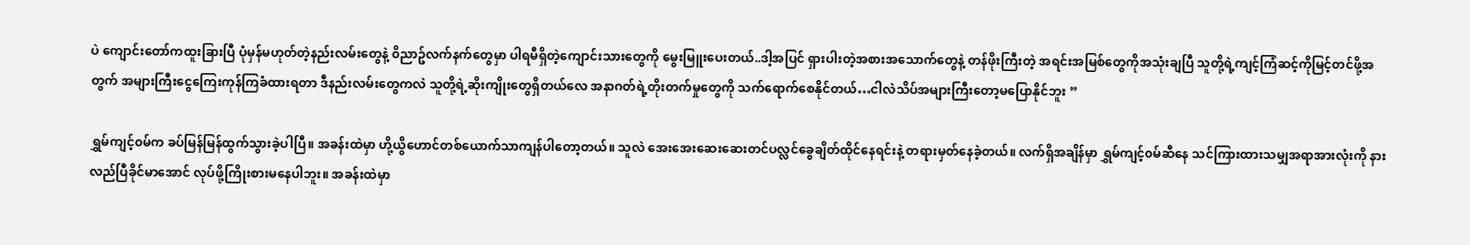ပဲ ကျောင်းတော်ကထူးခြားပြီ ပုံမှန်မဟုတ်တဲ့နည်းလမ်းတွေနဲ့ ၀ိညာဥ်လက်နက်တွေမှာ ပါရမီရှိတဲ့ကျောင်းသားတွေကို မွေးမြူးပေးတယ်..ဒါ့အပြင် ရှားပါးတဲ့အစားအသောက်တွေနဲ့ တန်ဖိုးကြီးတဲ့ အရင်းအမြစ်တွေကိုအသုံးချပြီ သူတို့ရဲ့ကျင့်ကြံဆင့်ကိုမြင့်တင်ဖို့အတွက် အများကြီးငွေကြေးကုန်ကြခံထားရတာ ဒီနည်းလမ်းတွေကလဲ သူတို့ရဲ့ဆိုးကျိုးတွေရှိတယ်လေ အနာဂတ်ရဲ့တိုးတက်မှုတွေကို သက်ရောက်စေနိုင်တယ်…ငါလဲသိပ်အများကြီးတော့မပြောနိုင်ဘူး ”

ရွှမ်ကျင့်၀မ်က ခပ်မြန်မြန်ထွက်သွားခဲ့ပါပြီ။ အခန်းထဲမှာ ဟို့ယွိဟောင်တစ်ယောက်သာကျန်ပါတော့တယ်။ သူလဲ အေးအေးဆေးဆေးတင်ပလ္လင်ခွေချိတ်ထိုင်နေရင်းနဲ့ တရားမှတ်နေခဲ့တယ်။ လက်ရှိအချိန်မှာ ရွှမ်ကျင့်၀မ်ဆီနေ သင်ကြားထားသမျှအရာအားလုံးကို နားလည်ပြီခိုင်မာအောင် လုပ်ဖို့ကြိုးစားမနေပါဘူး။ အခန်းထဲမှာ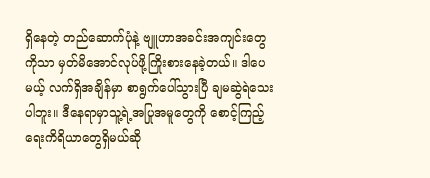ရှိနေတဲ့ တည်ဆောက်ပုံနဲ့ ဗျူဟာအခင်းအကျင်းတွေကိုသာ မှတ်မိအောင်လုပ်ဖို့ကြိုးစားနေခဲ့တယ်။ ဒါပေမယ့် လက်ရှိအချိန်မှာ စာရွက်ပေါ်သွားပြီ ချမဆွဲရဲသေးပါဘူး။ ဒီနေရာမှာသူ့ရဲ့အပြုအမူတွေကို စောင့်ကြည့်ရေးကိရိယာတွေရှိမယ်ဆို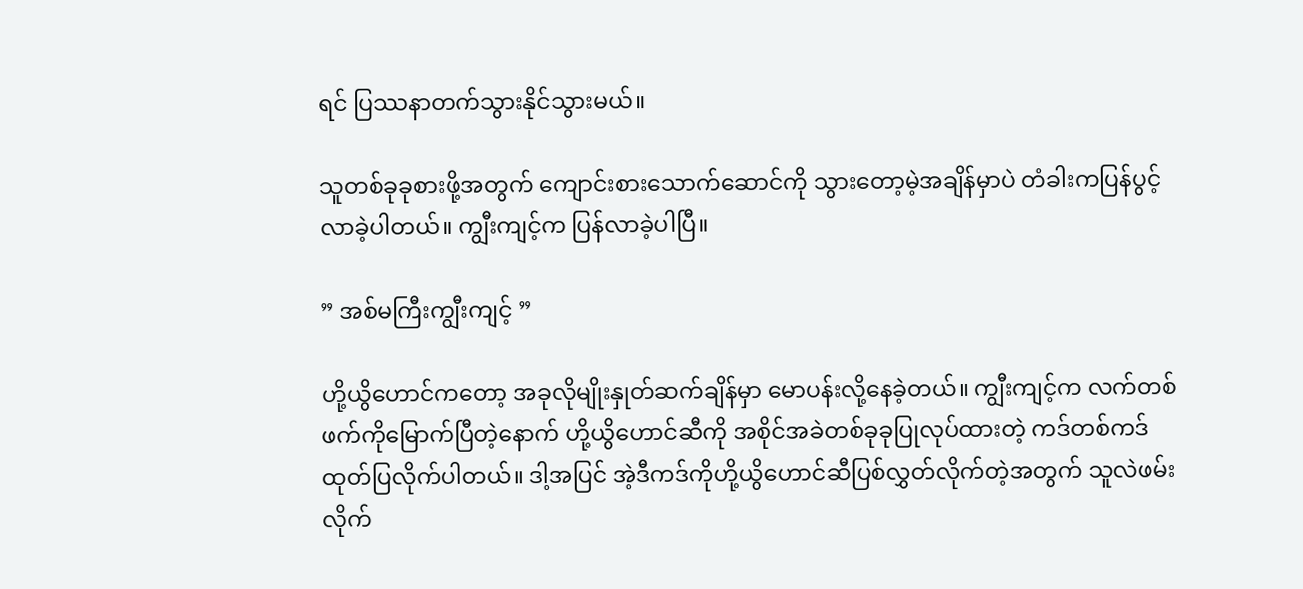ရင် ပြဿနာတက်သွားနိုင်သွားမယ်။

သူတစ်ခုခုစားဖို့အတွက် ကျောင်းစားသောက်ဆောင်ကို သွားတော့မဲ့အချိန်မှာပဲ တံခါးကပြန်ပွင့်လာခဲ့ပါတယ်။ ကျွီးကျင့်က ပြန်လာခဲ့ပါပြီ။

” အစ်မကြီးကျွီးကျင့် ”

ဟို့ယွိဟောင်ကတော့ အခုလိုမျိုးနှုတ်ဆက်ချိန်မှာ မောပန်းလို့နေခဲ့တယ်။ ကျွီးကျင့်က လက်တစ်ဖက်ကိုမြောက်ပြီတဲ့နောက် ဟို့ယွိဟောင်ဆီကို အစိုင်အခဲတစ်ခုခုပြုလုပ်ထားတဲ့ ကဒ်တစ်ကဒ်ထုတ်ပြလိုက်ပါတယ်။ ဒါ့အပြင် အဲ့ဒီကဒ်ကိုဟို့ယွိဟောင်ဆီပြစ်လွှတ်လိုက်တဲ့အတွက် သူလဲဖမ်းလိုက်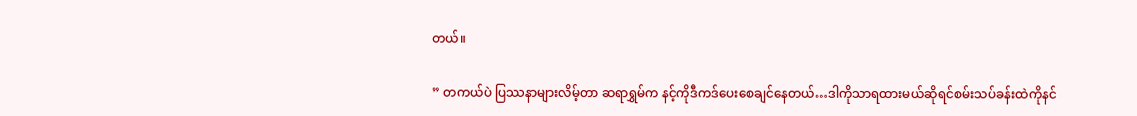တယ်။

” တကယ်ပဲ ပြဿနာများလိမ့်တာ ဆရာရွှမ်က နင့်ကိုဒီကဒ်ပေးစေချင်နေတယ်…ဒါကိုသာရထားမယ်ဆိုရင်စမ်းသပ်ခန်းထဲကိုနင်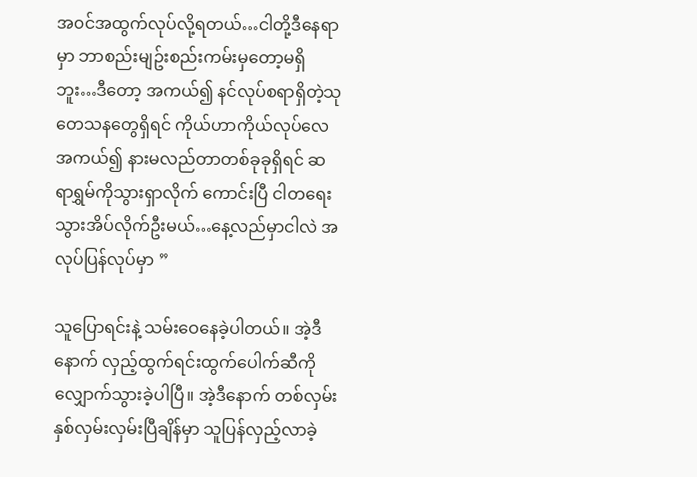အ၀င်အထွက်လုပ်လို့ရတယ်…ငါတို့ဒီနေရာမှာ ဘာစည်းမျဥ်းစည်းကမ်းမှတော့မရှိဘူး…ဒီတော့ အကယ်၍ နင်လုပ်စရာရှိတဲ့သုတေသနတွေရှိရင် ကိုယ်ဟာကိုယ်လုပ်လေ အကယ်၍ နားမလည်တာတစ်ခုခုရှိရင် ဆရာရွှမ်ကိုသွားရှာလိုက် ကောင်းပြီ ငါတရေးသွားအိပ်လိုက်ဦးမယ်…နေ့လည်မှာငါလဲ အလုပ်ပြန်လုပ်မှာ ”

သူပြောရင်းနဲ့ သမ်းဝေနေခဲ့ပါတယ်။ အဲ့ဒီနောက် လှည့်ထွက်ရင်းထွက်ပေါက်ဆီကို လျှောက်သွားခဲ့ပါပြီ။ အဲ့ဒီနောက် တစ်လှမ်းနှစ်လှမ်းလှမ်းပြီချိန်မှာ သူပြန်လှည့်လာခဲ့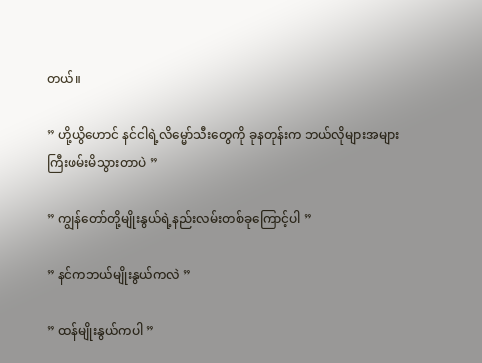တယ်။

” ဟို့ယွိဟောင် နင်ငါရဲ့လိမ္မော်သီးတွေကို ခုနတုန်းက ဘယ်လိုများအများကြီးဖမ်းမိသွားတာပဲ ”

” ကျွန်တော်တို့မျိုးနွယ်ရဲ့နည်းလမ်းတစ်ခုကြောင့်ပါ ”

” နင်ကဘယ်မျိုးနွယ်ကလဲ ”

” ထန်မျိုးနွယ်ကပါ ”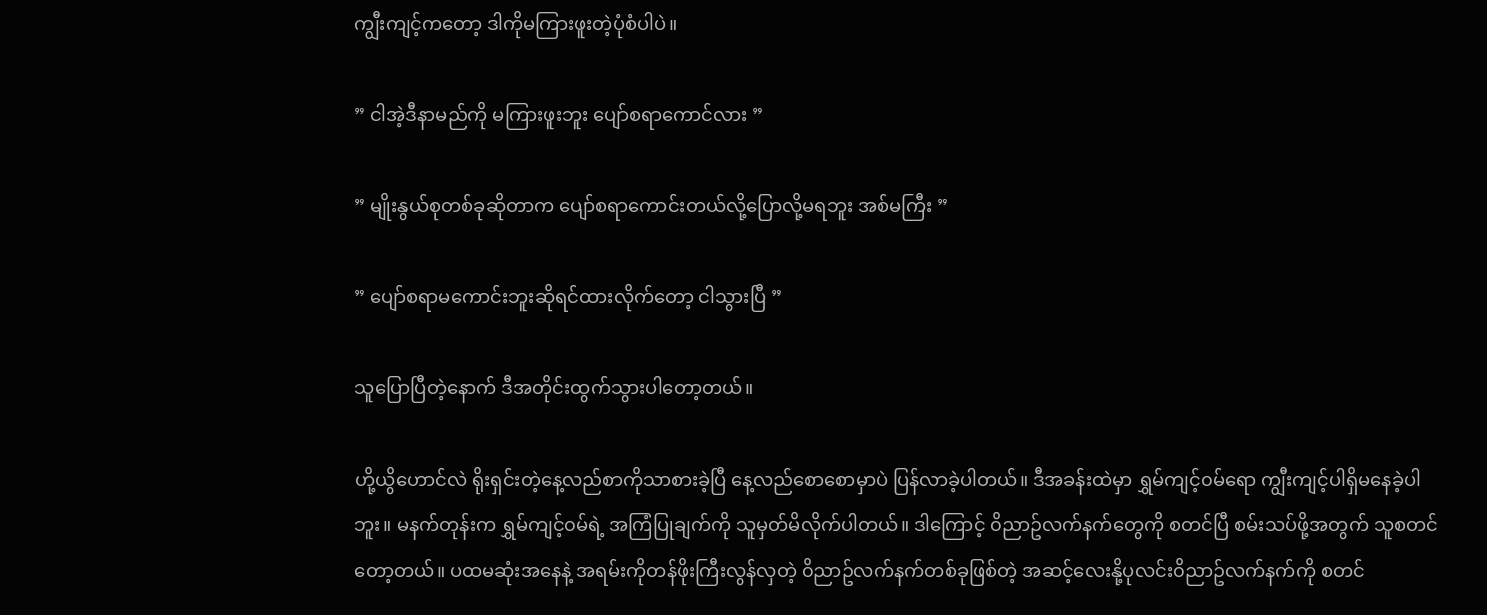ကျွီးကျင့်ကတော့ ဒါကိုမကြားဖူးတဲ့ပုံစံပါပဲ။

” ငါအဲ့ဒီနာမည်ကို မကြားဖူးဘူး ပျော်စရာကောင်လား ”

” မျိုးနွယ်စုတစ်ခုဆိုတာက ပျော်စရာကောင်းတယ်လို့ပြောလို့မရဘူး အစ်မကြီး ”

” ပျော်စရာမကောင်းဘူးဆိုရင်ထားလိုက်တော့ ငါသွားပြီ ”

သူပြောပြီတဲ့နောက် ဒီအတိုင်းထွက်သွားပါတော့တယ်။

ဟို့ယွိဟောင်လဲ ရိုးရှင်းတဲ့နေ့လည်စာကိုသာစားခဲ့ပြီ နေ့လည်စောစောမှာပဲ ပြန်လာခဲ့ပါတယ်။ ဒီအခန်းထဲမှာ ရွှမ်ကျင့်၀မ်ရော ကျွီးကျင့်ပါရှိမနေခဲ့ပါဘူး။ မနက်တုန်းက ရွှမ်ကျင့်၀မ်ရဲ့ အကြံပြုချက်ကို သူမှတ်မိလိုက်ပါတယ်။ ဒါကြောင့် ၀ိညာဥ်လက်နက်တွေကို စတင်ပြီ စမ်းသပ်ဖို့အတွက် သူစတင်တော့တယ်။ ပထမဆုံးအနေနဲ့ အရမ်းကိုတန်ဖိုးကြီးလွန်လှတဲ့ ၀ိညာဥ်လက်နက်တစ်ခုဖြစ်တဲ့ အဆင့်လေးနို့ပုလင်း၀ိညာဥ်လက်နက်ကို စတင်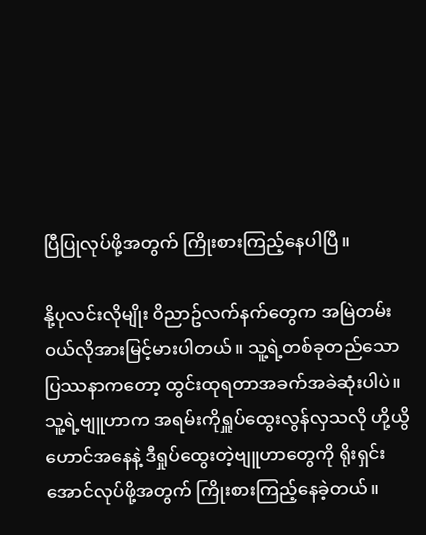ပြီပြုလုပ်ဖို့အတွက် ကြိုးစားကြည့်နေပါပြီ။

နို့ပုလင်းလိုမျိုး ၀ိညာဥ်လက်နက်တွေက အမြဲတမ်း၀ယ်လိုအားမြင့်မားပါတယ်။ သူ့ရဲ့တစ်ခုတည်သောပြဿနာကတော့ ထွင်းထုရတာအခက်အခဲဆုံးပါပဲ။ သူ့ရဲ့ဗျူဟာက အရမ်းကိုရှူပ်ထွေးလွန်လှသလို ဟို့ယွိဟောင်အနေနဲ့ ဒီရှုပ်ထွေးတဲ့ဗျူဟာတွေကို ရိုးရှင်းအောင်လုပ်ဖို့အတွက် ကြိုးစားကြည့်နေခဲ့တယ်။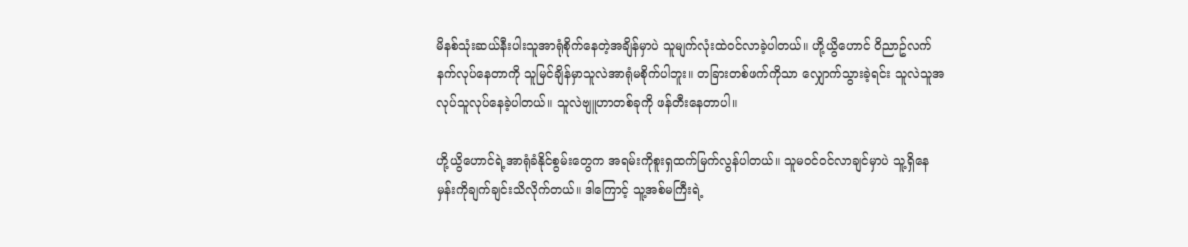မိနစ်သုံးဆယ်နီးပါးသူအာရုံစိုက်နေတဲ့အချိန်မှာပဲ သူမျက်လုံးထဲ၀င်လာခဲ့ပါတယ်။ ဟို့ယွိဟောင် ၀ိညာဥ်လက်နက်လုပ်နေတာကို သူမြင်ချိန်မှာသူလဲအာရုံမစိုက်ပါဘူး။ တခြားတစ်ဖက်ကိုသာ လျှောက်သွားခဲ့ရင်း သူလဲသူအလုပ်သူလုပ်နေခဲ့ပါတယ်။ သူလဲဗျူဟာတစ်ခုကို ဖန်တီးနေတာပါ။

ဟို့ယွိဟောင်ရဲ့အာရုံခံနိုင်စွမ်းတွေက အရမ်းကိုစူးရှထက်မြက်လွန်ပါတယ်။ သူမ၀င်၀င်လာချင်မှာပဲ သူ့ရှိနေမှန်းကိုချက်ချင်းသိလိုက်တယ်။ ဒါကြောင့် သူ့အစ်မကြီးရဲ့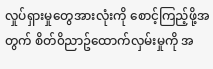လှုပ်ရှားမှုတွေအားလုံးကို စောင့်ကြည့်ဖို့အတွက် စိတ်၀ိညာဥ်ထောက်လှမ်းမှုကို အ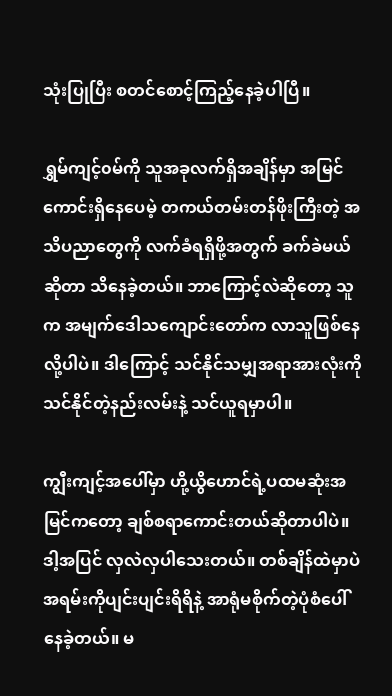သုံးပြုပြီး စတင်စောင့်ကြည့်နေခဲ့ပါပြီ။

ရွှမ်ကျင့်၀မ်ကို သူအခုလက်ရှိအချိန်မှာ အမြင်ကောင်းရှိနေပေမဲ့ တကယ်တမ်းတန်ဖိုးကြီးတဲ့ အသိပညာတွေကို လက်ခံရရှိဖို့အတွက် ခက်ခဲမယ်ဆိုတာ သိနေခဲ့တယ်။ ဘာကြောင့်လဲဆိုတော့ သူက အမျက်ဒေါသကျောင်းတော်က လာသူဖြစ်နေလို့ပါပဲ။ ဒါကြောင့် သင်နိုင်သမျှအရာအားလုံးကို သင်နိုင်တဲ့နည်းလမ်းနဲ့ သင်ယူရမှာပါ။

ကျွီးကျင့်အပေါ်မှာ ဟို့ယွိဟောင်ရဲ့ပထမဆုံးအမြင်ကတော့ ချစ်စရာကောင်းတယ်ဆိုတာပါပဲ။ ဒါ့အပြင် လှလဲလှပါသေးတယ်။ တစ်ချိန်ထဲမှာပဲ အရမ်းကိုပျင်းပျင်းရိရိနဲ့ အာရုံမစိုက်တဲ့ပုံစံပေါ်နေခဲ့တယ်။ မ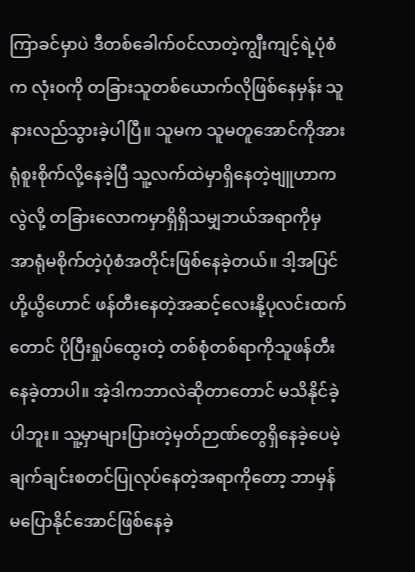ကြာခင်မှာပဲ ဒီတစ်ခေါက်၀င်လာတဲ့ကျွီးကျင့်ရဲ့ပုံစံက လုံး၀ကို တခြားသူတစ်ယောက်လိုဖြစ်နေမှန်း သူနားလည်သွားခဲ့ပါပြီ။ သူမက သူမတူအောင်ကိုအားရုံစူးစိုက်လို့နေခဲ့ပြီ သူ့လက်ထဲမှာရှိနေတဲ့ဗျူဟာကလွဲလို့ တခြားလောကမှာရှိရှိသမျှဘယ်အရာကိုမှ အာရုံမစိုက်တဲ့ပုံစံအတိုင်းဖြစ်နေခဲ့တယ်။ ဒါ့အပြင် ဟို့ယွိဟောင် ဖန်တီးနေတဲ့အဆင့်လေးနို့ပုလင်းထက်တောင် ပိုပြီးရှုပ်ထွေးတဲ့ တစ်စုံတစ်ရာကိုသူဖန်တီးနေခဲ့တာပါ။ အဲ့ဒါကဘာလဲဆိုတာတောင် မသိနိုင်ခဲ့ပါဘူး။ သူ့မှာများပြားတဲ့မှတ်ဉာဏ်တွေရှိနေခဲ့ပေမဲ့ ချက်ချင်းစတင်ပြုလုပ်နေတဲ့အရာကိုတော့ ဘာမှန်မပြောနိုင်အောင်ဖြစ်နေခဲ့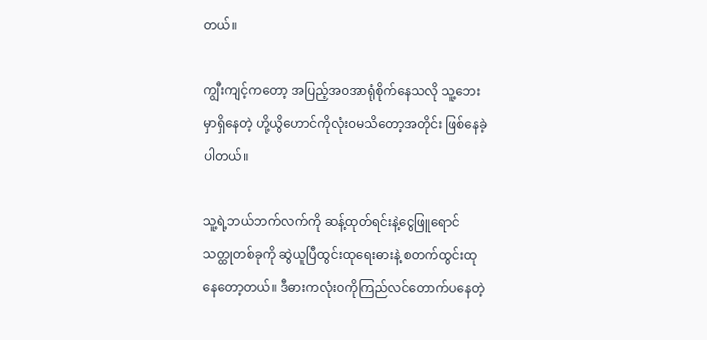တယ်။

ကျွီးကျင့်ကတော့ အပြည့်အ၀အာရုံစိုက်နေသလို သူ့ဘေးမှာရှိနေတဲ့ ဟို့ယွိဟောင်ကိုလုံး၀မသိတော့အတိုင်း ဖြစ်နေခဲ့ပါတယ်။

သူ့ရဲ့ဘယ်ဘက်လက်ကို ဆန့်ထုတ်ရင်းနဲ့ငွေဖြူရောင်သတ္ထုတစ်ခုကို ဆွဲယူပြီထွင်းထုရေးဓားနဲ့ စတက်ထွင်းထုနေတော့တယ်။ ဒီဓားကလုံး၀ကိုကြည်လင်တောက်ပနေတဲ့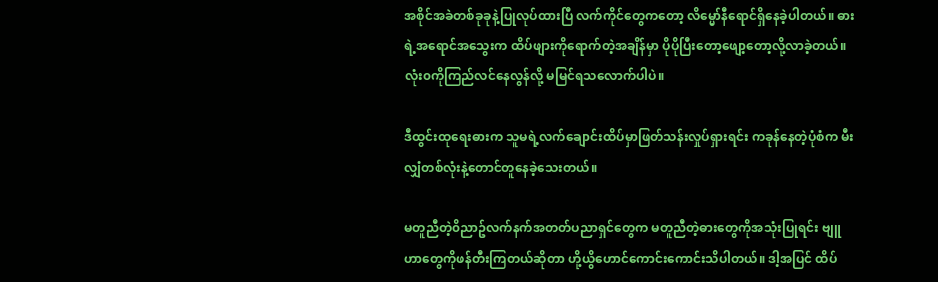အစိုင်အခဲတစ်ခုခုနဲ့ပြုလုပ်ထားပြီ လက်ကိုင်တွေကတော့ လိမ္မော်နီရောင်ရှိနေခဲ့ပါတယ်။ ဓားရဲ့အရောင်အသွေးက ထိပ်ဖျားကိုရောက်တဲ့အချိန်မှာ ပိုပိုပြီးတော့ဖျော့တော့လို့လာခဲ့တယ်။ လုံး၀ကိုကြည်လင်နေလွန်လို့ မမြင်ရသလောက်ပါပဲ။

ဒီထွင်းထုရေးဓားက သူမရဲ့လက်ချောင်းထိပ်မှာဖြတ်သန်းလှုပ်ရှားရင်း ကခုန်နေတဲ့ပုံစံက မီးလျှံတစ်လုံးနဲ့တောင်တူနေခဲ့သေးတယ်။

မတူညီတဲ့၀ိညာဥ်လက်နက်အတတ်ပညာရှင်တွေက မတူညီတဲ့ဓားတွေကိုအသုံးပြုရင်း ဗျူဟာတွေကိုဖန်တီးကြတယ်ဆိုတာ ဟို့ယွိဟောင်ကောင်းကောင်းသိပါတယ်။ ဒါ့အပြင် ထိပ်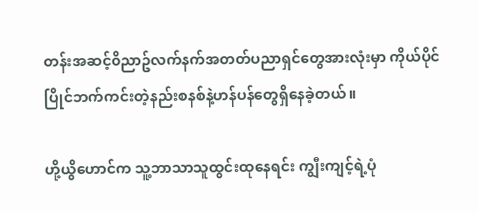တန်းအဆင့်၀ိညာဥ်လက်နက်အတတ်ပညာရှင်တွေအားလုံးမှာ ကိုယ်ပိုင်ပြိုင်ဘက်ကင်းတဲ့နည်းစနစ်နဲ့ဟန်ပန်တွေရှိနေခဲ့တယ်။

ဟို့ယွိဟောင်က သူ့ဘာသာသူထွင်းထုနေရင်း ကျွီးကျင့်ရဲ့ပုံ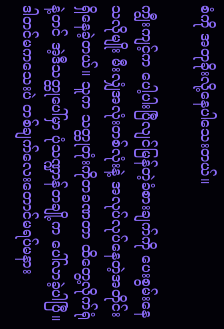စံကို အတုခိုးလို့နေပါသေးတယ်။

ကျွီးကျင့်က ပေါ့ပါးပြီလျင်မြန်တဲ့ခံစားချက်ကို ပေးစွမ်းနေသလိုမျိုး မီးလျှံအလုံးတစ်လုံးနဲ့ အလုပ်လုပ်နေတဲ့အတိုင်းရှိနေခဲ့တယ်။ သူက သတ္ထုတုံးကိုတခဏတာ ထိတွေ့လိုက်ရုံနဲ့တင် အဲ့ဒီသတ္ထုပေါ်မှာ ပုံသဏ္ဍာန်တချို့က ပေါ်လာခဲ့ပါပြီ။ ဒါတင်မကသေးပဲ တစ်ချက်လေးတောင်မရပ်မနား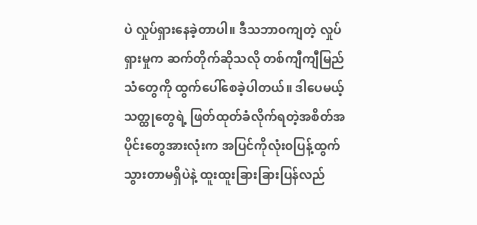ပဲ လှုပ်ရှားနေခဲ့တာပါ။ ဒီသဘာ၀ကျတဲ့ လှုပ်ရှားမှုက ဆက်တိုက်ဆိုသလို တစ်ကျီကျီမြည်သံတွေကို ထွက်ပေါ်စေခဲ့ပါတယ်။ ဒါပေမယ့် သတ္ထုတွေရဲ့ ဖြတ်ထုတ်ခံလိုက်ရတဲ့အစိတ်အပိုင်းတွေအားလုံးက အပြင်ကိုလုံး၀ပြန့်ထွက်သွားတာမရှိပဲနဲ့ ထူးထူးခြားခြားပြန်လည်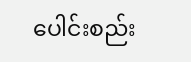ပေါင်းစည်း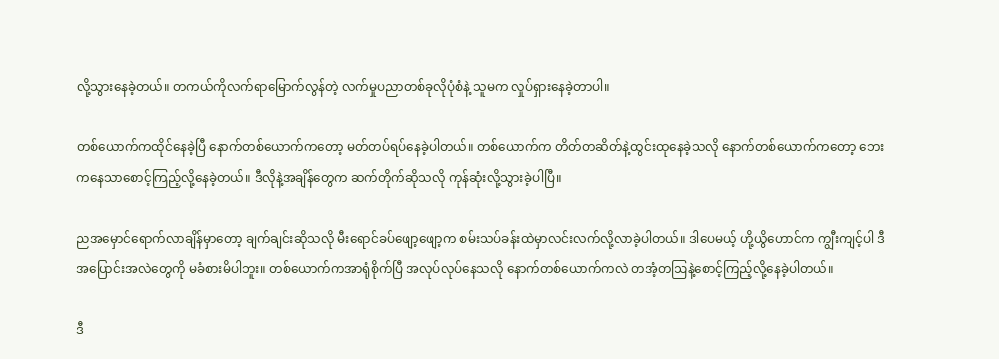လို့သွားနေခဲ့တယ်။ တကယ်ကိုလက်ရာမြောက်လွန်တဲ့ လက်မှုပညာတစ်ခုလိုပုံစံနဲ့ သူမက လှုပ်ရှားနေခဲ့တာပါ။

တစ်ယောက်ကထိုင်နေခဲ့ပြီ နောက်တစ်ယောက်ကတော့ မတ်တပ်ရပ်နေခဲ့ပါတယ်။ တစ်ယောက်က တိတ်တဆိတ်နဲ့ထွင်းထုနေခဲ့သလို နောက်တစ်ယောက်ကတော့ ဘေးကနေသာစောင့်ကြည့်လို့နေခဲ့တယ်။ ဒီလိုနဲ့အချိန်တွေက ဆက်တိုက်ဆိုသလို ကုန်ဆုံးလို့သွားခဲ့ပါပြီ။

ညအမှောင်ရောက်လာချိန်မှာတော့ ချက်ချင်းဆိုသလို မီးရောင်ခပ်ဖျော့ဖျော့က စမ်းသပ်ခန်းထဲမှာလင်းလက်လို့လာခဲ့ပါတယ်။ ဒါပေမယ့် ဟို့ယွိဟောင်က ကျွီးကျင့်ပါ ဒီအပြောင်းအလဲတွေကို မခံစားမိပါဘူး။ တစ်ယောက်ကအာရုံစိုက်ပြီ အလုပ်လုပ်နေသလို နောက်တစ်ယောက်ကလဲ တအံ့တဩနဲ့စောင့်ကြည့်လို့နေခဲ့ပါတယ်။

ဒီ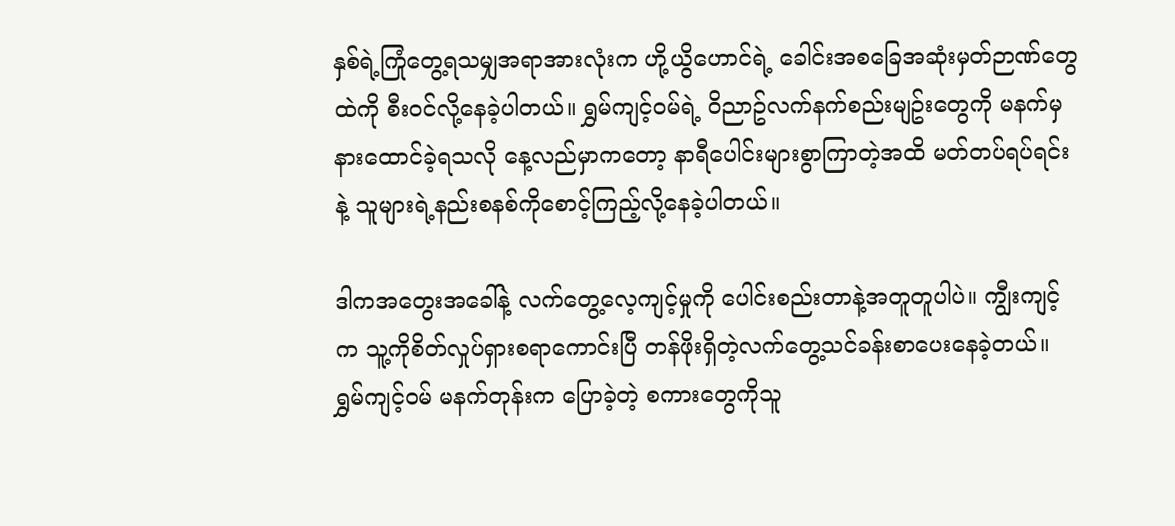နှစ်ရဲ့ကြုံတွေ့ရသမျှအရာအားလုံးက ဟို့ယွိဟောင်ရဲ့ ခေါင်းအစခြေအဆုံးမှတ်ဉာဏ်တွေထဲကို စီး၀င်လို့နေခဲ့ပါတယ်။ ရွှမ်ကျင့်၀မ်ရဲ့ ၀ိညာဥ်လက်နက်စည်းမျဥ်းတွေကို မနက်မှနားထောင်ခဲ့ရသလို နေ့လည်မှာကတော့ နာရီပေါင်းများစွာကြာတဲ့အထိ မတ်တပ်ရပ်ရင်းနဲ့ သူများရဲ့နည်းစနစ်ကိုစောင့်ကြည့်လို့နေခဲ့ပါတယ်။

ဒါကအတွေးအခေါ်နဲ့ လက်တွေ့လေ့ကျင့်မှုကို ပေါင်းစည်းတာနဲ့အတူတူပါပဲ။ ကျွီးကျင့်က သူ့ကိုစိတ်လှုပ်ရှားစရာကောင်းပြီ တန်ဖိုးရှိတဲ့လက်တွေ့သင်ခန်းစာပေးနေခဲ့တယ်။ ရွှမ်ကျင့်၀မ် မနက်တုန်းက ပြောခဲ့တဲ့ စကားတွေကိုသူ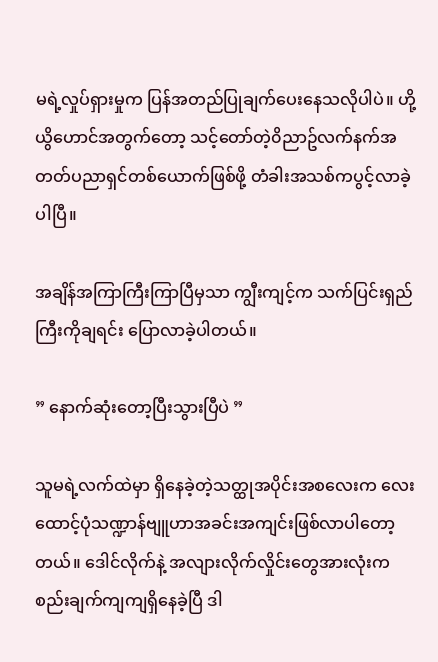မရဲ့လှုပ်ရှားမှုက ပြန်အတည်ပြုချက်ပေးနေသလိုပါပဲ။ ဟို့ယွိဟောင်အတွက်တော့ သင့်တော်တဲ့၀ိညာဥ်လက်နက်အတတ်ပညာရှင်တစ်ယောက်ဖြစ်ဖို့ တံခါးအသစ်ကပွင့်လာခဲ့ပါပြီ။

အချိန်အကြာကြီးကြာပြီမှသာ ကျွီးကျင့်က သက်ပြင်းရှည်ကြီးကိုချရင်း ပြောလာခဲ့ပါတယ်။

” နောက်ဆုံးတော့ပြီးသွားပြီပဲ ”

သူမရဲ့လက်ထဲမှာ ရှိနေခဲ့တဲ့သတ္ထုအပိုင်းအစလေးက လေးထောင့်ပုံသဏ္ဍာန်ဗျူဟာအခင်းအကျင်းဖြစ်လာပါတော့တယ်။ ဒေါင်လိုက်နဲ့ အလျားလိုက်လှိုင်းတွေအားလုံးက စည်းချက်ကျကျရှိနေခဲ့ပြီ ဒါ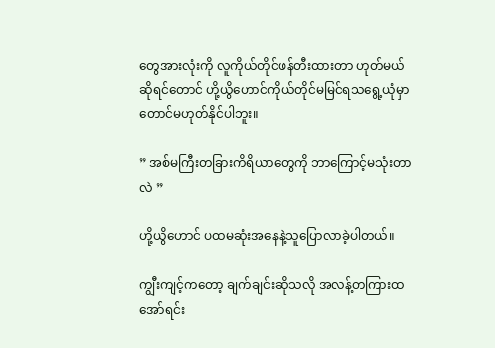တွေအားလုံးကို လူကိုယ်တိုင်ဖန်တီးထားတာ ဟုတ်မယ်ဆိုရင်တောင် ဟို့ယွိဟောင်ကိုယ်တိုင်မမြင်ရသရွေ့ယုံမှာတောင်မဟုတ်နိုင်ပါဘူး။

” အစ်မကြီးတခြားကိရိယာတွေကို ဘာကြောင့်မသုံးတာလဲ ”

ဟို့ယွိဟောင် ပထမဆုံးအနေနဲ့သူပြောလာခဲ့ပါတယ်။

ကျွီးကျင့်ကတော့ ချက်ချင်းဆိုသလို အလန့်တကြားထအော်ရင်း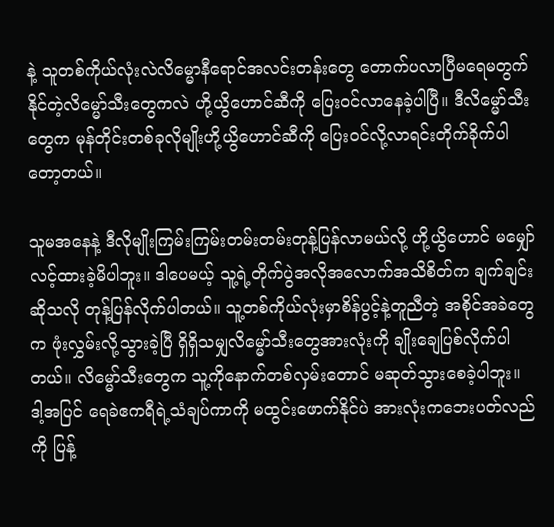နဲ့ သူတစ်ကိုယ်လုံးလဲလိမ္မောနီရောင်အလင်းတန်းတွေ တောက်ပလာပြီမရေမတွက်နိုင်တဲ့လိမ္မော်သီးတွေကလဲ ဟို့ယွိဟောင်ဆီကို ပြေး၀င်လာနေခဲ့ပါပြီ။ ဒီလိမ္မော်သီးတွေက မုန်တိုင်းတစ်ခုလိုမျိုးဟို့ယွိဟောင်ဆီကို ပြေး၀င်လို့လာရင်းတိုက်ခိုက်ပါတော့တယ်။

သူမအနေနဲ့ ဒီလိုမျိုးကြမ်းကြမ်းတမ်းတမ်းတုန့်ပြန်လာမယ်လို့ ဟို့ယွိဟောင် မမျှော်လင့်ထားခဲ့မိပါဘူး။ ဒါပေမယ့် သူ့ရဲ့တိုက်ပွဲအလိုအလောက်အသိစိတ်က ချက်ချင်းဆိုသလို တုန့်ပြန်လိုက်ပါတယ်။ သူ့တစ်ကိုယ်လုံးမှာစိန်ပွင့်နဲ့တူညီတဲ့ အစိုင်အခဲတွေက ဖုံးလွှမ်းလို့သွားခဲ့ပြီ ရှိရှိသမျှလိမ္မော်သီးတွေအားလုံးကို ချိုးချေပြစ်လိုက်ပါတယ်။ လိမ္မော်သီးတွေက သူ့ကိုနောက်တစ်လှမ်းတောင် မဆုတ်သွားစေခဲ့ပါဘူး။ ဒါ့အပြင် ရေခဲဧကရီရဲ့သံချပ်ကာကို မထွင်းဖောက်နိုင်ပဲ အားလုံးကဘေးပတ်လည်ကို ပြန့်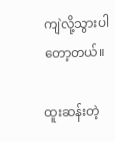ကျဲလို့သွားပါတော့တယ်။

ထူးဆန်းတဲ့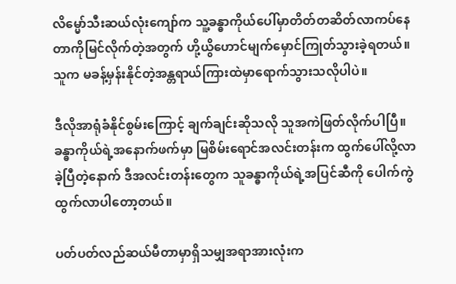လိမ္မော်သီးဆယ်လုံးကျော်က သူ့ခန္ဓာကိုယ်ပေါ်မှာတိတ်တဆိတ်လာကပ်နေတာကိုမြင်လိုက်တဲ့အတွက် ဟို့ယွိဟောင်မျက်မှောင်ကြုတ်သွားခဲ့ရတယ်။ သူက မခန့်မှန်းနိုင်တဲ့အန္တရာယ်ကြားထဲမှာရောက်သွားသလိုပါပဲ။

ဒီလိုအာရုံခံနိုင်စွမ်းကြောင့် ချက်ချင်းဆိုသလို သူအကဲဖြတ်လိုက်ပါပြီ။ ခန္ဓာကိုယ်ရဲ့အနောက်ဖက်မှာ မြစိမ်းရောင်အလင်းတန်းက ထွက်ပေါ်လို့လာခဲ့ပြီတဲ့နောက် ဒီအလင်းတန်းတွေက သူခန္ဓာကိုယ်ရဲ့အပြင်ဆီကို ပေါက်ကွဲထွက်လာပါတော့တယ်။

ပတ်ပတ်လည်ဆယ်မီတာမှာရှိသမျှအရာအားလုံးက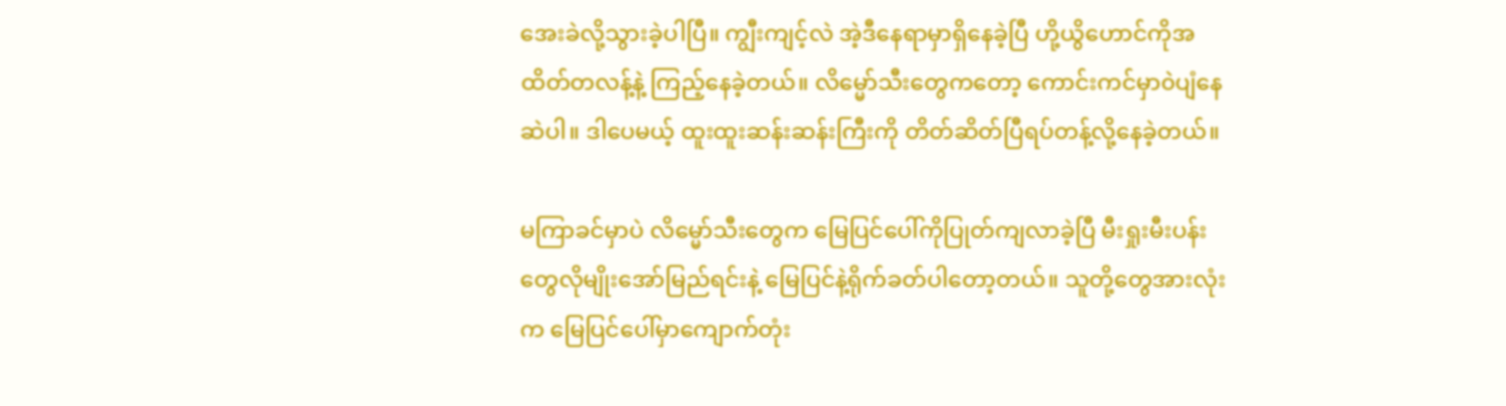အေးခဲလို့သွားခဲ့ပါပြီ။ ကျွီးကျင့်လဲ အဲ့ဒီနေရာမှာရှိနေခဲ့ပြီ ဟို့ယွိဟောင်ကိုအထိတ်တလန့်နဲ့ ကြည့်နေခဲ့တယ်။ လိမ္မော်သီးတွေကတော့ ကောင်းကင်မှာ၀ဲပျံနေဆဲပါ။ ဒါပေမယ့် ထူးထူးဆန်းဆန်းကြီးကို တိတ်ဆိတ်ပြီရပ်တန့်လို့နေခဲ့တယ်။

မကြာခင်မှာပဲ လိမ္မော်သီးတွေက မြေပြင်ပေါ်ကိုပြုတ်ကျလာခဲ့ပြီ မီးရှုးမီးပန်းတွေလိုမျိုးအော်မြည်ရင်းနဲ့ မြေပြင်နဲ့ရိုက်ခတ်ပါတော့တယ်။ သူတို့တွေအားလုံးက မြေပြင်ပေါ်မှာကျောက်တုံး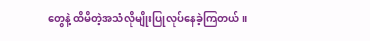တွေနဲ့ ထိမိတဲ့အသံလိုမျိုးပြုလုပ်နေခဲ့ကြတယ်။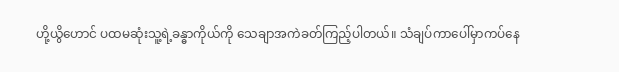ဟို့ယွိဟောင် ပထမဆုံးသူ့ရဲ့ခန္ဓာကိုယ်ကို သေချာအကဲခတ်ကြည့်ပါတယ်။ သံချပ်ကာပေါ်မှာကပ်နေ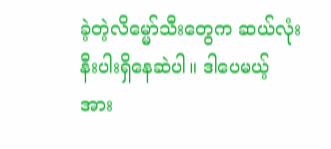ခဲ့တဲ့လိမ္မော်သီးတွေက ဆယ်လုံးနီးပါးရှိနေဆဲပါ။ ဒါပေမယ့် အား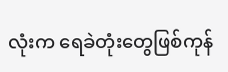လုံးက ရေခဲတုံးတွေဖြစ်ကုန်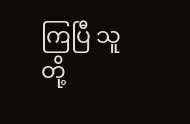ကြပြီ သူတို့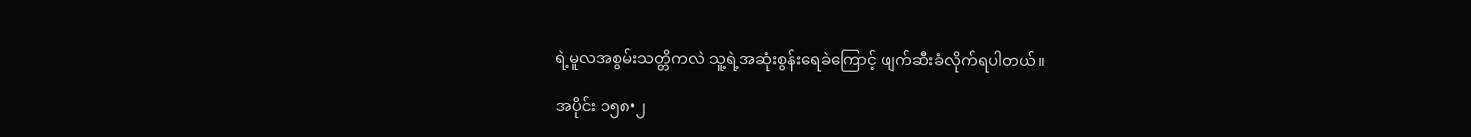ရဲ့မူလအစွမ်းသတ္တိကလဲ သူ့ရဲ့အဆုံးစွန်းရေခဲကြောင့် ဖျက်ဆီးခံလိုက်ရပါတယ်။

အပိုင်း ၁၅၈•၂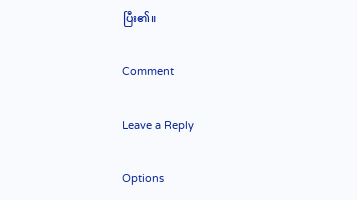ပြီး၏။

Comment

Leave a Reply

Options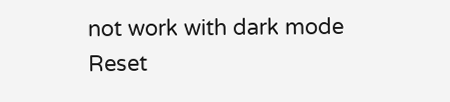not work with dark mode
Reset